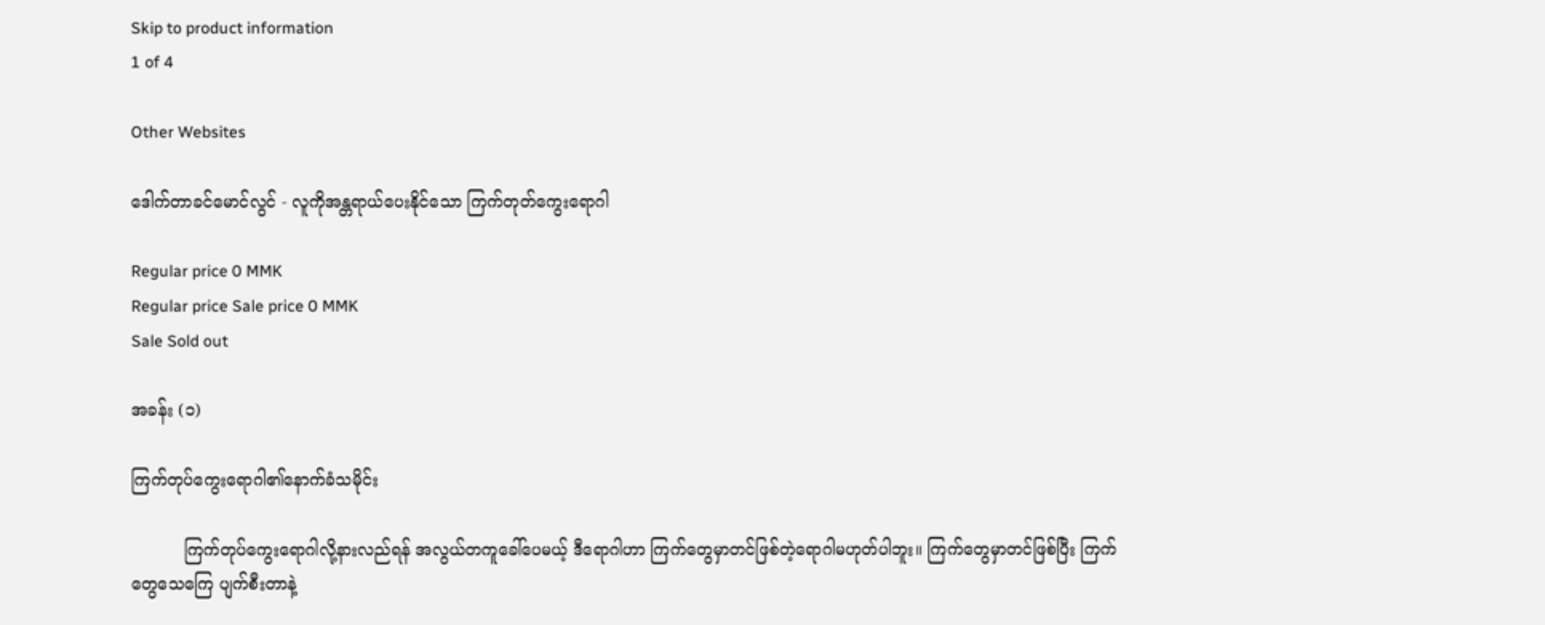Skip to product information
1 of 4

Other Websites

ဒေါက်တာခင်မောင်လွင် - လူကိုအန္တရာယ်ပေးနိုင်သော ကြက်တုတ်ကွေးရောဂါ

Regular price 0 MMK
Regular price Sale price 0 MMK
Sale Sold out

အခန်း (၁)

ကြက်တုပ်ကွေးရောဂါ၏နောက်ခံသမိုင်း

          ကြက်တုပ်ကွေးရောဂါလို့နားလည်ရန် အလွယ်တကူခေါ်ပေမယ့် ဒီရောဂါဟာ ကြက်တွေမှာတင်ဖြစ်တဲ့ရောဂါမဟုတ်ပါဘူး။ ကြက်တွေမှာတင်ဖြစ်ပြီး ကြက်တွေသေကြေ ပျက်စီးတာနဲ့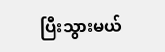ပြီးသွားမယ်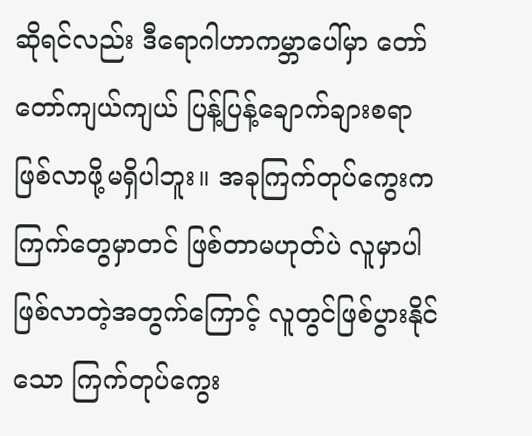ဆိုရင်လည်း ဒီရောဂါဟာကမ္ဘာပေါ်မှာ တော်တော်ကျယ်ကျယ် ပြန့်ပြန့်ချောက်ချားစရာ ဖြစ်လာဖို့မရှိပါဘူး။ အခုကြက်တုပ်ကွေးက ကြက်တွေမှာတင် ဖြစ်တာမဟုတ်ပဲ လူမှာပါဖြစ်လာတဲ့အတွက်ကြောင့် လူတွင်ဖြစ်ပွားနိုင်သော ကြက်တုပ်ကွေး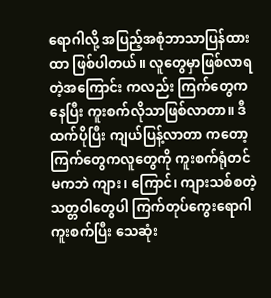ရောဂါလို့ အပြည့်အစုံဘာသာပြန်ထားထာ ဖြစ်ပါတယ်။ လူတွေမှာဖြစ်လာရတဲ့အကြောင်း ကလည်း ကြက်တွေကနေပြီး ကူးစက်လိုသာဖြစ်လာတာ။ ဒီထက်ပိုပြီး ကျယ်ပြန့်လာတာ ကတော့ ကြက်တွေကလူတွေကို ကူးစက်ရုံတင်မကဘဲ ကျား၊ ကြောင်၊ ကျားသစ်စတဲ့ သတ္တဝါတွေပါ ကြက်တုပ်ကွေးရောဂါကူးစက်ပြီး သေဆုံး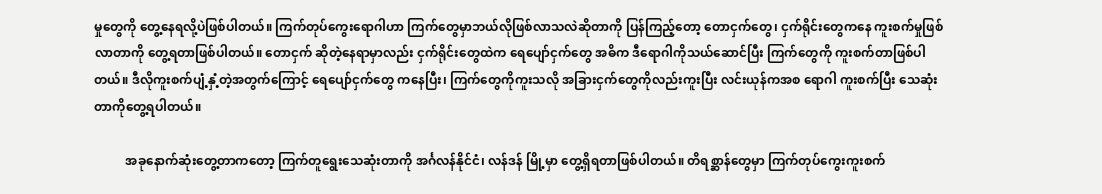မှုတွေကို တွေ့နေရလို့ပဲဖြစ်ပါတယ်။ ကြက်တုပ်ကွေးရောဂါဟာ ကြက်တွေမှာဘယ်လိုဖြစ်လာသလဲဆိုတာကို ပြန်ကြည့်တော့ တောငှက်တွေ၊ ငှက်ရိုင်းတွေကနေ ကူးစက်မှုဖြစ်လာတာကို တွေ့ရတာဖြစ်ပါတယ်။ တောငှက် ဆိုတဲ့နေရာမှာလည်း ငှက်ရိုင်းတွေထဲက ရေပျော်ငှက်တွေ အဓိက ဒီရောဂါကိုသယ်ဆောင်ပြီး ကြက်တွေကို ကူးစက်တာဖြစ်ပါတယ်။ ဒီလိုကူးစက်ပျံ့နှံ့တဲ့အတွက်ကြောင့် ရေပျော်ငှက်တွေ ကနေပြီး၊ ကြက်တွေကိုကူးသလို အခြားငှက်တွေကိုလည်းကူးပြီး လင်းယုန်ကအစ ရောဂါ ကူးစက်ပြီး သေဆုံးတာကိုတွေ့ရပါတယ်။

          အခုနောက်ဆုံးတွေ့တာကတော့ ကြက်တူရွေးသေဆုံးတာကို အင်္ဂလန်နိုင်ငံ၊ လန်ဒန် မြို့မှာ တွေ့ရှိရတာဖြစ်ပါတယ်။ တိရစ္ဆာန်တွေမှာ ကြက်တုပ်ကွေးကူးစက်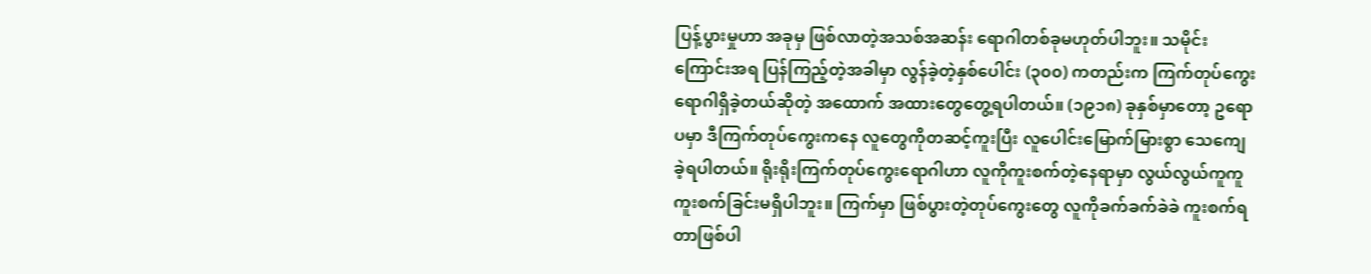ပြန့်ပွားမှုဟာ အခုမှ ဖြစ်လာတဲ့အသစ်အဆန်း ရောဂါတစ်ခုမဟုတ်ပါဘူး။ သမိုင်းကြောင်းအရ ပြန်ကြည့်တဲ့အခါမှာ လွန်ခဲ့တဲ့နှစ်ပေါင်း (၃၀၀) ကတည်းက ကြက်တုပ်ကွေးရောဂါရှိခဲ့တယ်ဆိုတဲ့ အထောက် အထားတွေတွေ့ရပါတယ်။ (၁၉၁၈) ခုနှစ်မှာတော့ ဥရောပမှာ ဒီကြက်တုပ်ကွေးကနေ လူတွေကိုတဆင့်ကူးပြီး လူပေါင်းမြောက်မြားစွာ သေကျေခဲ့ရပါတယ်။ ရိုးရိုးကြက်တုပ်ကွေးရောဂါဟာ လူကိုကူးစက်တဲ့နေရာမှာ လွယ်လွယ်ကူကူကူးစက်ခြင်းမရှိပါဘူး။ ကြက်မှာ ဖြစ်ပွားတဲ့တုပ်ကွေးတွေ လူကိုခက်ခက်ခဲခဲ ကူးစက်ရတာဖြစ်ပါ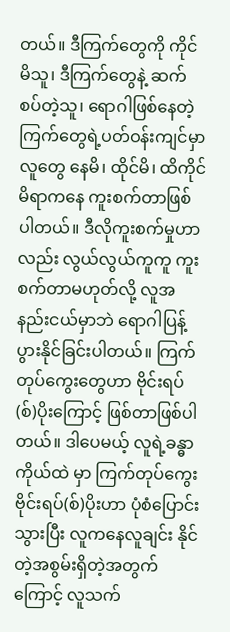တယ်။ ဒီကြက်တွေကို ကိုင်မိသူ၊ ဒီကြက်တွေနဲ့ ဆက်စပ်တဲ့သူ၊ ရောဂါဖြစ်နေတဲ့ ကြက်တွေရဲ့ပတ်ဝန်းကျင်မှာ လူတွေ နေမိ၊ ထိုင်မိ၊ ထိကိုင်မိရာကနေ ကူးစက်တာဖြစ်ပါတယ်။ ဒီလိုကူးစက်မှုဟာလည်း လွယ်လွယ်ကူကူ ကူးစက်တာမဟုတ်လို့ လူအနည်းငယ်မှာဘဲ ရောဂါပြန့်ပွားနိုင်ခြင်းပါတယ်။ ကြက်တုပ်ကွေးတွေဟာ ဗိုင်းရပ်(စ်)ပိုးကြောင့် ဖြစ်တာဖြစ်ပါတယ်။ ဒါပေမယ့် လူရဲ့ခန္ဓာကိုယ်ထဲ မှာ ကြက်တုပ်ကွေးဗိုင်းရပ်(စ်)ပိုးဟာ ပုံစံပြောင်းသွားပြီး လူကနေလူချင်း နိုင်တဲ့အစွမ်းရှိတဲ့အတွက်ကြောင့် လူသက်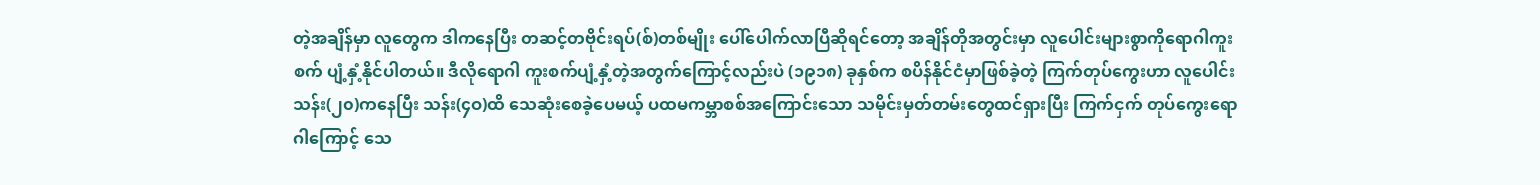တဲ့အချိန်မှာ လူတွေက ဒါကနေပြီး တဆင့်တဗိုင်းရပ်(စ်)တစ်မျိုး ပေါ်ပေါက်လာပြီဆိုရင်တော့ အချိန်တိုအတွင်းမှာ လူပေါင်းများစွာကိုရောဂါကူးစက် ပျံ့နှံ့နိုင်ပါတယ်။ ဒီလိုရောဂါ ကူးစက်ပျံ့နှံ့တဲ့အတွက်ကြောင့်လည်းပဲ (၁၉၁၈) ခုနှစ်က စပိန်နိုင်ငံမှာဖြစ်ခဲ့တဲ့ ကြက်တုပ်ကွေးဟာ လူပေါင်းသန်း(၂၀)ကနေပြီး သန်း(၄ဝ)ထိ သေဆုံးစေခဲ့ပေမယ့် ပထမကမ္ဘာစစ်အကြောင်းသော သမိုင်းမှတ်တမ်းတွေထင်ရှားပြီး ကြက်ငှက် တုပ်ကွေးရောဂါကြောင့် သေ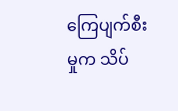ကြေပျက်စီးမှုက သိပ်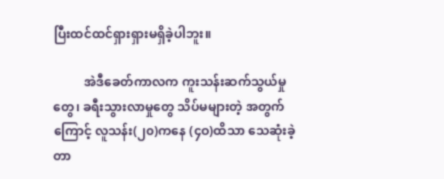ပြီးထင်ထင်ရှားရှားမရှိခဲ့ပါဘူး။

          အဲဒီခေတ်ကာလက ကူးသန်းဆက်သွယ်မှုတွေ၊ ခရီးသွားလာမှုတွေ သိပ်မများတဲ့ အတွက်ကြောင့် လူသန်း(၂၀)ကနေ (၄ဝ)ထိသာ သေဆုံးခဲ့တာ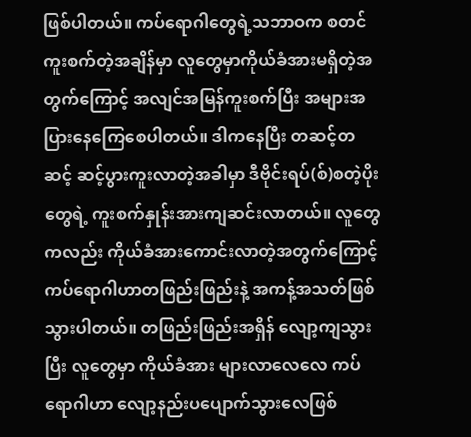ဖြစ်ပါတယ်။ ကပ်ရောဂါတွေရဲ့သဘာဝက စတင်ကူးစက်တဲ့အချိန်မှာ လူတွေမှာကိုယ်ခံအားမရှိတဲ့အတွက်ကြောင့် အလျင်အမြန်ကူးစက်ပြီး အများအပြားနေကြေစေပါတယ်။ ဒါကနေပြီး တဆင့်တဆင့် ဆင့်ပွားကူးလာတဲ့အခါမှာ ဒီဗိုင်းရပ်(စ်)စတဲ့ပိုးတွေရဲ့ ကူးစက်နှုန်းအားကျဆင်းလာတယ်။ လူတွေကလည်း ကိုယ်ခံအားကောင်းလာတဲ့အတွက်ကြောင့် ကပ်ရောဂါဟာတဖြည်းဖြည်းနဲ့ အကန့်အသတ်ဖြစ်သွားပါတယ်။ တဖြည်းဖြည်းအရှိန် လျော့ကျသွားပြီး လူတွေမှာ ကိုယ်ခံအား များလာလေလေ ကပ်ရောဂါဟာ လျော့နည်းပပျောက်သွားလေဖြစ်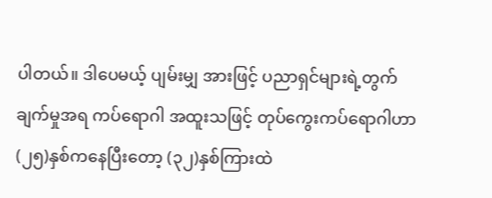ပါတယ်။ ဒါပေမယ့် ပျမ်းမျှ အားဖြင့် ပညာရှင်များရဲ့တွက်ချက်မှုအရ ကပ်ရောဂါ အထူးသဖြင့် တုပ်ကွေးကပ်ရောဂါဟာ (၂၅)နှစ်ကနေပြီးတော့ (၃၂)နှစ်ကြားထဲ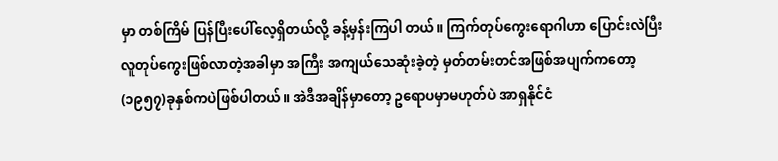မှာ တစ်ကြိမ် ပြန်ပြီးပေါ်လေ့ရှိတယ်လို့ ခန့်မှန်းကြပါ တယ်။ ကြက်တုပ်ကွေးရောဂါဟာ ပြောင်းလဲပြီး လူတုပ်ကွေးဖြစ်လာတဲ့အခါမှာ အကြီး အကျယ်သေဆုံးခဲ့တဲ့ မှတ်တမ်းတင်အဖြစ်အပျက်ကတော့ (၁၉၅၇)ခုနှစ်ကပဲဖြစ်ပါတယ်။ အဲဒီအချိန်မှာတော့ ဥရောပမှာမဟုတ်ပဲ အာရှနိုင်ငံ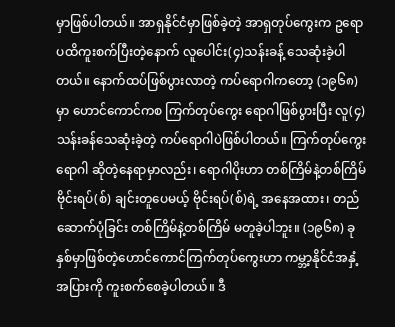မှာဖြစ်ပါတယ်။ အာရှနိုင်ငံမှာဖြစ်ခဲ့တဲ့ အာရှတုပ်ကွေးက ဥရောပထိကူးစက်ပြီးတဲ့နောက် လူပေါင်း(၄)သန်းခန့် သေဆုံးခဲ့ပါတယ်။ နောက်ထပ်ဖြစ်ပွားလာတဲ့ ကပ်ရောဂါကတော့ (၁၉၆၈)မှာ ဟောင်ကောင်ကစ ကြက်တုပ်ကွေး ရောဂါဖြစ်ပွားပြီး လူ(၄)သန်းခန်သေဆုံးခဲ့တဲ့ ကပ်ရောဂါပဲဖြစ်ပါတယ်။ ကြက်တုပ်ကွေးရောဂါ ဆိုတဲ့နေရာမှာလည်း၊ ရောဂါပိုးဟာ တစ်ကြိမ်နဲ့တစ်ကြိမ်ဗိုင်းရပ်(စ်) ချင်းတူပေမယ့် ဗိုင်းရပ်(စ်)ရဲ့ အနေအထား၊ တည်ဆောက်ပုံခြင်း တစ်ကြိမ်နဲ့တစ်ကြိမ် မတူခဲ့ပါဘူး။ (၁၉၆၈) ခုနှစ်မှာဖြစ်တဲ့ဟောင်ကောင်ကြက်တုပ်ကွေးဟာ ကမ္ဘာ့နိုင်ငံအနှံ့အပြားကို ကူးစက်စေခဲ့ပါတယ်။ ဒီ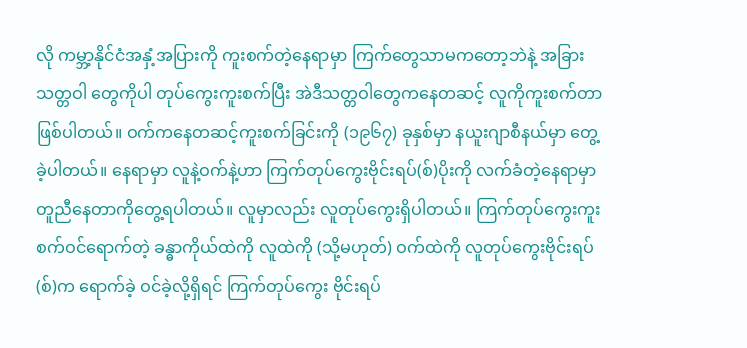လို ကမ္ဘာ့နိုင်ငံအနှံ့အပြားကို ကူးစက်တဲ့နေရာမှာ ကြက်တွေသာမကတော့ဘဲနဲ့ အခြားသတ္တဝါ တွေကိုပါ တုပ်ကွေးကူးစက်ပြီး အဲဒီသတ္တဝါတွေကနေတဆင့် လူကိုကူးစက်တာဖြစ်ပါတယ်။ ဝက်ကနေတဆင့်ကူးစက်ခြင်းကို (၁၉၆၇) ခုနှစ်မှာ နယူးဂျာစီနယ်မှာ တွေ့ခဲ့ပါတယ်။ နေရာမှာ လူနဲ့ဝက်နဲ့ဟာ ကြက်တုပ်ကွေးဗိုင်းရပ်(စ်)ပိုးကို လက်ခံတဲ့နေရာမှာ တူညီနေတာကိုတွေ့ရပါတယ်။ လူမှာလည်း လူတုပ်ကွေးရှိပါတယ်။ ကြက်တုပ်ကွေးကူးစက်ဝင်ရောက်တဲ့ ခန္ဓာကိုယ်ထဲကို လူထဲကို (သို့မဟုတ်) ဝက်ထဲကို လူတုပ်ကွေးဗိုင်းရပ်(စ်)က ရောက်ခဲ့ ဝင်ခဲ့လို့ရှိရင် ကြက်တုပ်ကွေး ဗိုင်းရပ်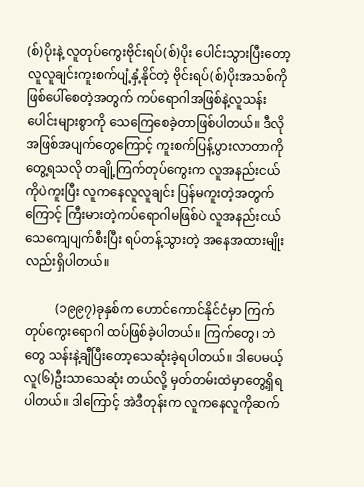(စ်)ပိုးနဲ့ လူတုပ်ကွေးဗိုင်းရပ်(စ်)ပိုး ပေါင်းသွားပြီးတော့ လူလူချင်းကူးစက်ပျံ့နှံ့နိုင်တဲ့ ဗိုင်းရပ်(စ်)ပိုးအသစ်ကို ဖြစ်ပေါ်စေတဲ့အတွက် ကပ်ရောဂါအဖြစ်နဲ့လူသန်းပေါင်းများစွာကို သေကြေစေခဲ့တာဖြစ်ပါတယ်။ ဒီလိုအဖြစ်အပျက်တွေကြောင့် ကူးစက်ပြန့်ပွားလာတာကိုတွေ့ရသလို တချို့ကြက်တုပ်ကွေးက လူအနည်းငယ်ကိုပဲကူးပြီး လူကနေလူလူချင်း ပြန်မကူးတဲ့အတွက်ကြောင့် ကြီးမားတဲ့ကပ်ရောဂါမဖြစ်ပဲ လူအနည်းငယ် သေကျေပျက်စီးပြီး ရပ်တန့်သွားတဲ့ အနေအထားမျိုးလည်းရှိပါတယ်။

          (၁၉၉၇)ခုနှစ်က ဟောင်ကောင်နိုင်ငံမှာ ကြက်တုပ်ကွေးရောဂါ ထပ်ဖြစ်ခဲ့ပါတယ်။ ကြက်တွေ၊ ဘဲတွေ သန်းနဲ့ချီပြီးတော့သေဆုံးခဲ့ရပါတယ်။ ဒါပေမယ့် လူ(၆)ဦးသာသေဆုံး တယ်လို့ မှတ်တမ်းထဲမှာတွေ့ရှိရပါတယ်။ ဒါကြောင့် အဲဒီတုန်းက လူကနေလူကိုဆက်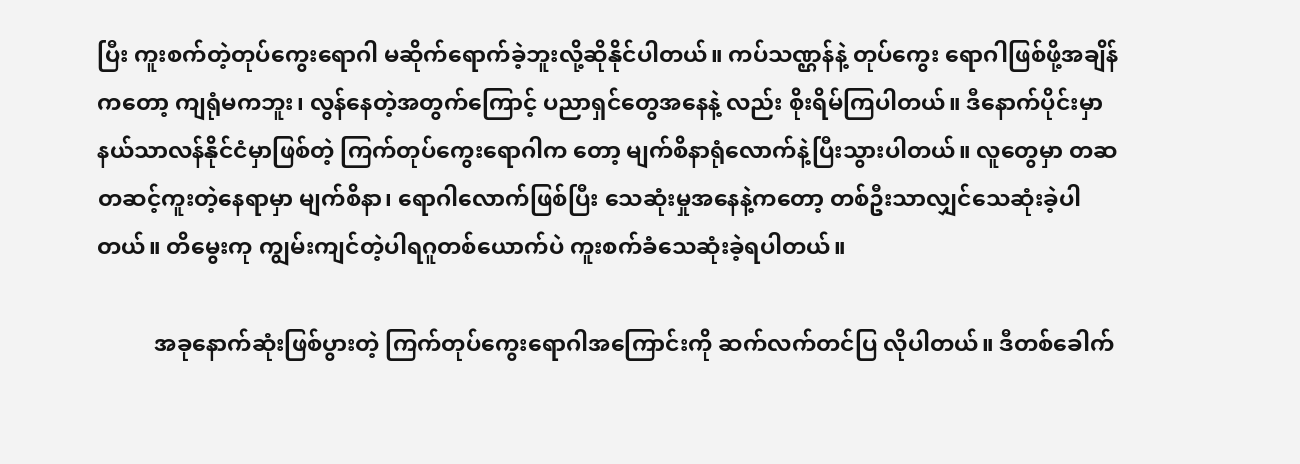ပြီး ကူးစက်တဲ့တုပ်ကွေးရောဂါ မဆိုက်ရောက်ခဲ့ဘူးလို့ဆိုနိုင်ပါတယ်။ ကပ်သဏ္ဌန်နဲ့ တုပ်ကွေး ရောဂါဖြစ်ဖို့အချိန်ကတော့ ကျရုံမကဘူး၊ လွန်နေတဲ့အတွက်ကြောင့် ပညာရှင်တွေအနေနဲ့ လည်း စိုးရိမ်ကြပါတယ်။ ဒီနောက်ပိုင်းမှာ နယ်သာလန်နိုင်ငံမှာဖြစ်တဲ့ ကြက်တုပ်ကွေးရောဂါက တော့ မျက်စိနာရုံလောက်နဲ့ပြီးသွားပါတယ်။ လူတွေမှာ တဆတဆင့်ကူးတဲ့နေရာမှာ မျက်စိနာ၊ ရောဂါလောက်ဖြစ်ပြီး သေဆုံးမှုအနေနဲ့ကတော့ တစ်ဦးသာလျှင်သေဆုံးခဲ့ပါတယ်။ တိမွေးကု ကျွမ်းကျင်တဲ့ပါရဂူတစ်ယောက်ပဲ ကူးစက်ခံသေဆုံးခဲ့ရပါတယ်။

          အခုနောက်ဆုံးဖြစ်ပွားတဲ့ ကြက်တုပ်ကွေးရောဂါအကြောင်းကို ဆက်လက်တင်ပြ လိုပါတယ်။ ဒီတစ်ခေါက်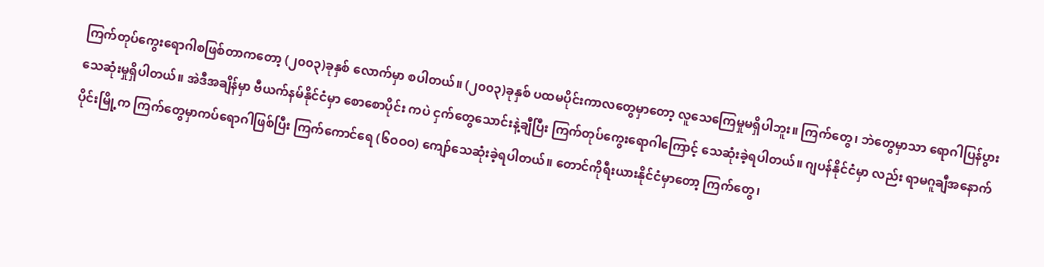ကြက်တုပ်ကွေးရောဂါစဖြစ်တာကတော့ (၂၀၀၃)ခုနှစ် လောက်မှာ စပါတယ်။ (၂၀၀၃)ခုနှစ် ပထမပိုင်းကာလတွေမှာတော့ လူသေကြေမှုမရှိပါဘူး။ ကြက်တွေ၊ ဘဲတွေမှာသာ ရောဂါပြန်ပွားသေဆုံးမှုရှိပါတယ်။ အဲဒီအချိန်မှာ ဗီယက်နမ်နိုင်ငံမှာ စောစောပိုင်း ကပဲ ငှက်တွေသောင်းနဲ့ချီပြီး ကြက်တုပ်ကွေးရောဂါကြောင့် သေဆုံးခဲ့ရပါတယ်။ ဂျပန်နိုင်ငံမှာ လည်း ရာမဂူချီအနောက်ပိုင်းမြို့က ကြက်တွေမှာကပ်ရောဂါဖြစ်ပြီး ကြက်ကောင်ရေ (၆ဝဝဝ) ကျော်သေဆုံးခဲ့ရပါတယ်။ တောင်ကိုရီးယားနိုင်ငံမှာတော့ ကြက်တွေ၊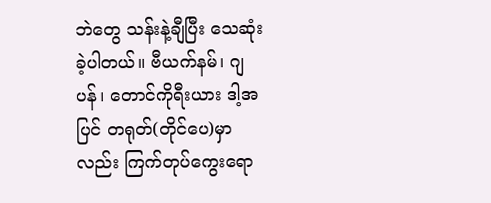ဘဲတွေ သန်းနဲ့ချီပြီး သေဆုံးခဲ့ပါတယ်။ ဗီယက်နမ်၊ ဂျပန်၊ တောင်ကိုရီးယား ဒါ့အပြင် တရုတ်(တိုင်ပေ)မှာလည်း ကြက်တုပ်ကွေးရော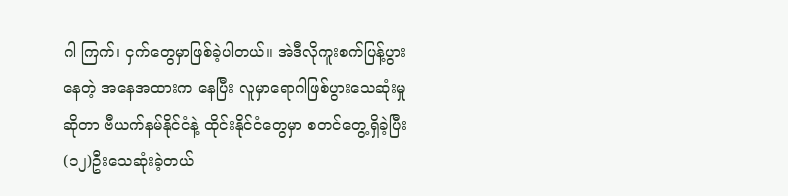ဂါ ကြက်၊ ငှက်တွေမှာဖြစ်ခဲ့ပါတယ်။ အဲဒီလိုကူးစက်ပြန့်ပွားနေတဲ့ အနေအထားက နေပြီး လူမှာရောဂါဖြစ်ပွားသေဆုံးမှုဆိုတာ ဗီယက်နမ်နိုင်ငံနဲ့ ထိုင်းနိုင်ငံတွေမှာ စတင်တွေ့ရှိခဲ့ပြီး (၁၂)ဦးသေဆုံးခဲ့တယ်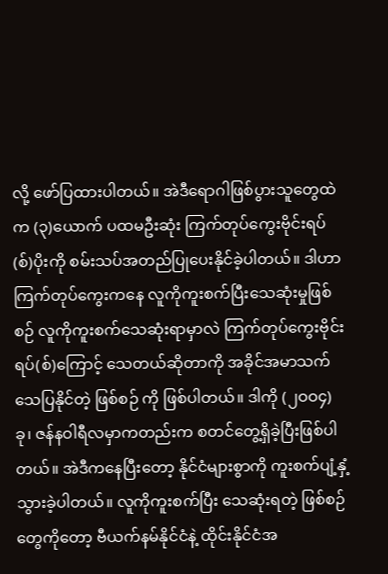လို့ ဖော်ပြထားပါတယ်။ အဲဒီရောဂါဖြစ်ပွားသူတွေထဲက (၃)ယောက် ပထမဦးဆုံး ကြက်တုပ်ကွေးဗိုင်းရပ်(စ်)ပိုးကို စမ်းသပ်အတည်ပြုပေးနိုင်ခဲ့ပါတယ်။ ဒါဟာ ကြက်တုပ်ကွေးကနေ လူကိုကူးစက်ပြီးသေဆုံးမှုဖြစ်စဉ် လူကိုကူးစက်သေဆုံးရာမှာလဲ ကြက်တုပ်ကွေးဗိုင်းရပ်(စ်)ကြောင့် သေတယ်ဆိုတာကို အခိုင်အမာသက်သေပြနိုင်တဲ့ ဖြစ်စဉ် ကို ဖြစ်ပါတယ်။ ဒါကို (၂ဝဝ၄) ခု၊ ဇန်နဝါရီလမှာကတည်းက စတင်တွေ့ရှိခဲ့ပြီးဖြစ်ပါတယ်။ အဲဒီကနေပြီးတော့ နိုင်ငံများစွာကို ကူးစက်ပျံ့နှံ့သွားခဲ့ပါတယ်။ လူကိုကူးစက်ပြီး သေဆုံးရတဲ့ ဖြစ်စဉ်တွေကိုတော့ ဗီယက်နမ်နိုင်ငံနဲ့ ထိုင်းနိုင်ငံအ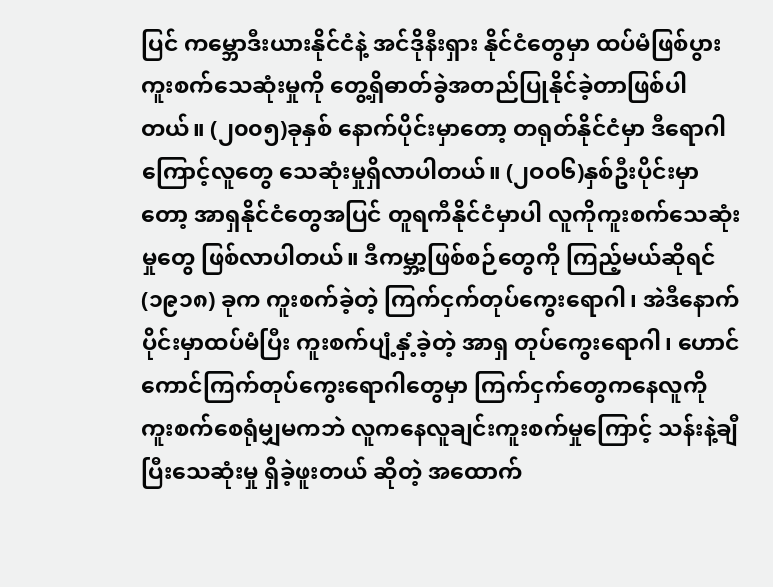ပြင် ကမ္ဘောဒီးယားနိုင်ငံနဲ့ အင်ဒိုနီးရှား နိုင်ငံတွေမှာ ထပ်မံဖြစ်ပွားကူးစက်သေဆုံးမှုကို တွေ့ရှိဓာတ်ခွဲအတည်ပြုနိုင်ခဲ့တာဖြစ်ပါတယ်။ (၂၀၀၅)ခုနှစ် နောက်ပိုင်းမှာတော့ တရုတ်နိုင်ငံမှာ ဒီရောဂါကြောင့်လူတွေ သေဆုံးမှုရှိလာပါတယ်။ (၂ဝဝ၆)နှစ်ဦးပိုင်းမှာတော့ အာရှနိုင်ငံတွေအပြင် တူရကီနိုင်ငံမှာပါ လူကိုကူးစက်သေဆုံးမှုတွေ ဖြစ်လာပါတယ်။ ဒီကမ္ဘာ့ဖြစ်စဉ်တွေကို ကြည့်မယ်ဆိုရင် (၁၉၁၈) ခုက ကူးစက်ခဲ့တဲ့ ကြက်ငှက်တုပ်ကွေးရောဂါ၊ အဲဒီနောက်ပိုင်းမှာထပ်မံပြီး ကူးစက်ပျံ့နှံ့ခဲ့တဲ့ အာရှ တုပ်ကွေးရောဂါ၊ ဟောင်ကောင်ကြက်တုပ်ကွေးရောဂါတွေမှာ ကြက်ငှက်တွေကနေလူကို ကူးစက်စေရုံမျှမကဘဲ လူကနေလူချင်းကူးစက်မှုကြောင့် သန်းနဲ့ချီပြီးသေဆုံးမှု ရှိခဲ့ဖူးတယ် ဆိုတဲ့ အထောက်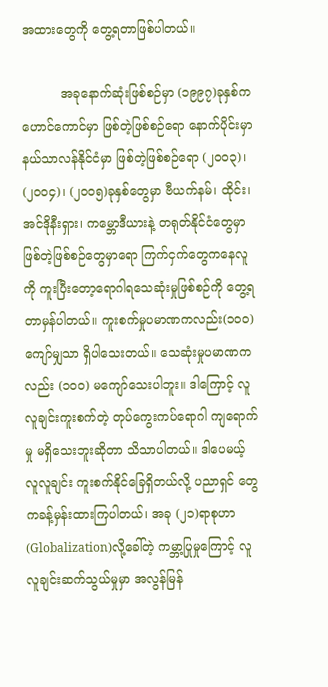အထားတွေကို တွေ့ရတာဖြစ်ပါတယ်။

          အခုနောက်ဆုံးဖြစ်စဉ်မှာ (၁၉၉၇)ခုနှစ်က ဟောင်ကောင်မှာ ဖြစ်တဲ့ဖြစ်စဉ်ရော နောက်ပိုင်းမှာနယ်သာလန်နိုင်ငံမှာ ဖြစ်တဲ့ဖြစ်စဉ်ရော (၂၀၀၃)၊ (၂၀၀၄)၊ (၂၀၀၅)ခုနှစ်တွေမှာ ဗီယက်နမ်၊ ထိုင်း၊ အင်ဒိုနီးရှား၊ ကမ္ဘောဒီယားနဲ့ တရုတ်နိုင်ငံတွေမှာ ဖြစ်တဲ့ဖြစ်စဉ်တွေမှာရော ကြက်ငှက်တွေကနေလူကို ကူးပြီးတော့ရောဂါရသေဆုံးမှုဖြစ်စဉ်ကို တွေ့ရတာမှန်ပါတယ်။ ကူးစက်မှုပမာဏကလည်း(၁၀၀) ကျော်မျှသာ ရှိပါသေးတယ်။ သေဆုံးမှုပမာဏကလည်း (၁ဝဝ) မကျော်သေးပါဘူး။ ဒါကြောင့် လူလူချင်းကူးစက်တဲ့ တုပ်ကွေးကပ်ရောဂါ ကျရောက်မှု မရှိသေးဘူးဆိုတာ သိသာပါတယ်။ ဒါပေမယ့် လူလူချင်း ကူးစက်နိုင်ခြေရှိတယ်လို့ ပညာရှင် တွေကခန့်မှန်းထားကြပါတယ်၊ အခု (၂၁)ရာစုဟာ (Globalization)လို့ခေါ်တဲ့ ကမ္ဘာ့ပြုမှုကြောင့် လူလူချင်းဆက်သွယ်မှုမှာ အလွန်မြန်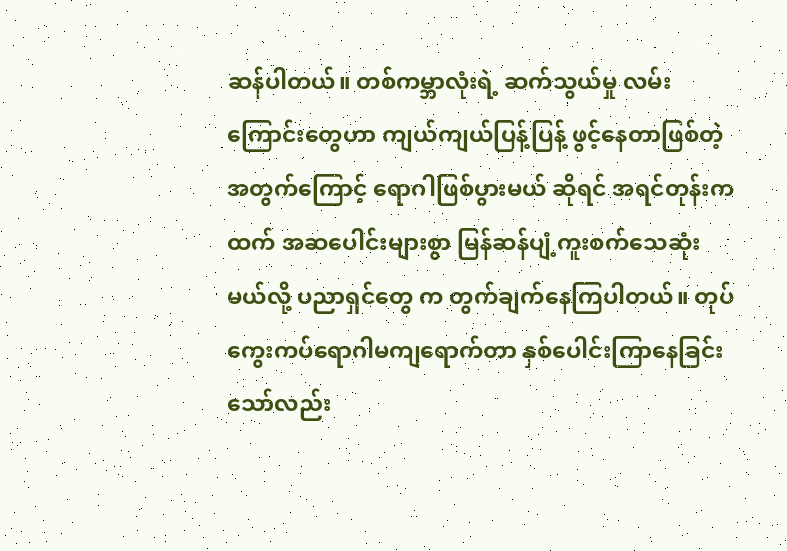ဆန်ပါတယ်။ တစ်ကမ္ဘာလုံးရဲ့ ဆက်သွယ်မှု လမ်းကြောင်းတွေဟာ ကျယ်ကျယ်ပြန့်ပြန့် ဖွင့်နေတာဖြစ်တဲ့အတွက်ကြောင့် ရောဂါဖြစ်ပွားမယ် ဆိုရင် အရင်တုန်းကထက် အဆပေါင်းများစွာ မြန်ဆန်ပျံ့ကူးစက်သေဆုံးမယ်လို့ ပညာရှင်တွေ က တွက်ချက်နေကြပါတယ်။ တုပ်ကွေးကပ်ရောဂါမကျရောက်တာ နှစ်ပေါင်းကြာနေခြင်းသော်လည်း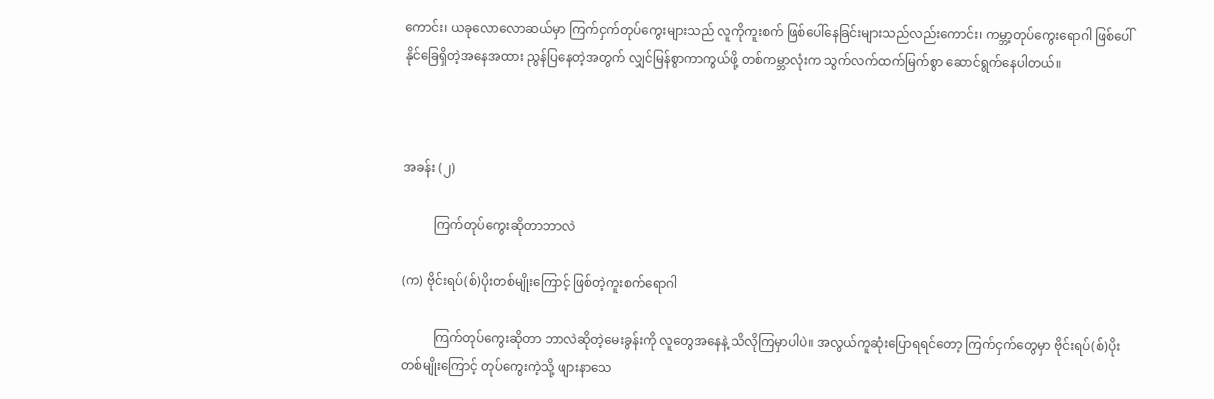ကောင်း၊ ယခုလောလောဆယ်မှာ ကြက်ငှက်တုပ်ကွေးများသည် လူကိုကူးစက် ဖြစ်ပေါ်နေခြင်းများသည်လည်းကောင်း၊ ကမ္ဘာ့တုပ်ကွေးရောဂါ ဖြစ်ပေါ်နိုင်ခြေရှိတဲ့အနေအထား ညွန်ပြနေတဲ့အတွက် လျှင်မြန်စွာကာကွယ်ဖို့ တစ်ကမ္ဘာလုံးက သွက်လက်ထက်မြက်စွာ ဆောင်ရွက်နေပါတယ်။



အခန်း (၂)

          ကြက်တုပ်ကွေးဆိုတာဘာလဲ

(က) ဗိုင်းရပ်(စ်)ပိုးတစ်မျိုးကြောင့် ဖြစ်တဲ့ကူးစက်ရောဂါ

          ကြက်တုပ်ကွေးဆိုတာ ဘာလဲဆိုတဲ့မေးခွန်းကို လူတွေအနေနဲ့ သိလိုကြမှာပါပဲ။ အလွယ်ကူဆုံးပြောရရင်တော့ ကြက်ငှက်တွေမှာ ဗိုင်းရပ်(စ်)ပိုးတစ်မျိုးကြောင့် တုပ်ကွေးကဲ့သို့ ဖျားနာသေ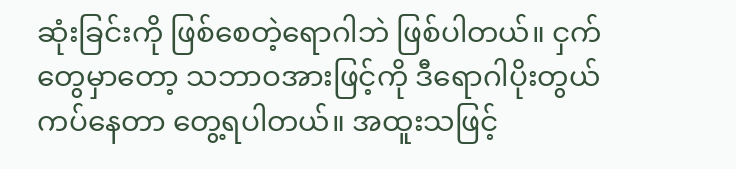ဆုံးခြင်းကို ဖြစ်စေတဲ့ရောဂါဘဲ ဖြစ်ပါတယ်။ ငှက်တွေမှာတော့ သဘာဝအားဖြင့်ကို ဒီရောဂါပိုးတွယ်ကပ်နေတာ တွေ့ရပါတယ်။ အထူးသဖြင့်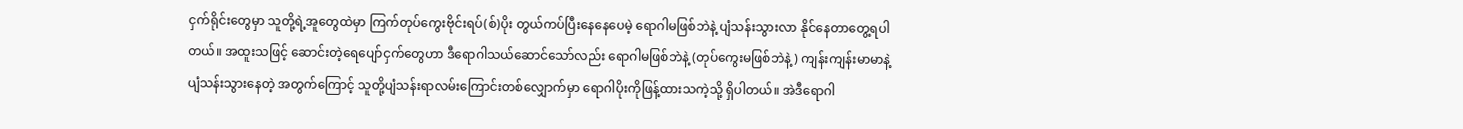ငှက်ရိုင်းတွေမှာ သူတို့ရဲ့အူတွေထဲမှာ ကြက်တုပ်ကွေးဗိုင်းရပ်(စ်)ပိုး တွယ်ကပ်ပြီးနေနေပေမဲ့ ရောဂါမဖြစ်ဘဲနဲ့ ပျံသန်းသွားလာ နိုင်နေတာတွေ့ရပါတယ်။ အထူးသဖြင့် ဆောင်းတဲ့ရေပျော်ငှက်တွေဟာ ဒီရောဂါသယ်ဆောင်သော်လည်း ရောဂါမဖြစ်ဘဲနဲ့ (တုပ်ကွေးမဖြစ်ဘဲနဲ့) ကျန်းကျန်းမာမာနဲ့ ပျံသန်းသွားနေတဲ့ အတွက်ကြောင့် သူတို့ပျံသန်းရာလမ်းကြောင်းတစ်လျှောက်မှာ ရောဂါပိုးကိုဖြန့်ထားသကဲ့သို့ ရှိပါတယ်။ အဲဒီရောဂါ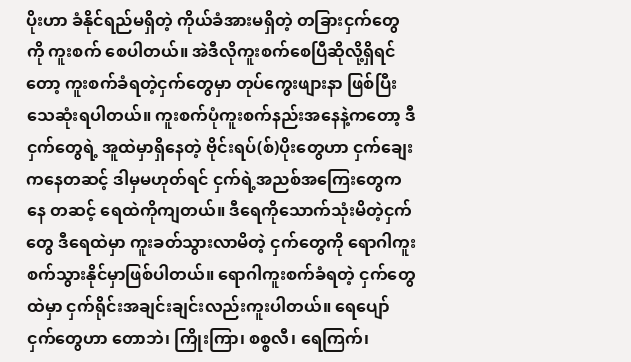ပိုးဟာ ခံနိုင်ရည်မရှိတဲ့ ကိုယ်ခံအားမရှိတဲ့ တခြားငှက်တွေကို ကူးစက် စေပါတယ်။ အဲဒီလိုကူးစက်စေပြီဆိုလို့ရှိရင်တော့ ကူးစက်ခံရတဲ့ငှက်တွေမှာ တုပ်ကွေးဖျားနာ ဖြစ်ပြီး သေဆုံးရပါတယ်။ ကူးစက်ပုံကူးစက်နည်းအနေနဲ့ကတော့ ဒီငှက်တွေရဲ့ အူထဲမှာရှိနေတဲ့ ဗိုင်းရပ်(စ်)ပိုးတွေဟာ ငှက်ချေးကနေတဆင့် ဒါမှမဟုတ်ရင် ငှက်ရဲ့အညစ်အကြေးတွေကနေ တဆင့် ရေထဲကိုကျတယ်။ ဒီရေကိုသောက်သုံးမိတဲ့ငှက်တွေ ဒီရေထဲမှာ ကူးခတ်သွားလာမိတဲ့ ငှက်တွေကို ရောဂါကူးစက်သွားနိုင်မှာဖြစ်ပါတယ်။ ရောဂါကူးစက်ခံရတဲ့ ငှက်တွေထဲမှာ ငှက်ရိုင်းအချင်းချင်းလည်းကူးပါတယ်။ ရေပျော်ငှက်တွေဟာ တောဘဲ၊ ကြိုးကြာ၊ စစ္စလီ၊ ရေကြက်၊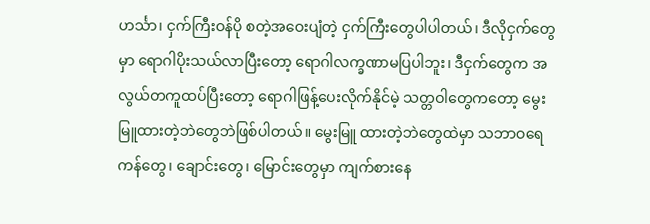ဟင်္သာ၊ ငှက်ကြီးဝန်ပို စတဲ့အဝေးပျံတဲ့ ငှက်ကြီးတွေပါပါတယ်၊ ဒီလိုငှက်တွေမှာ ရောဂါပိုးသယ်လာပြီးတော့ ရောဂါလက္ခဏာမပြပါဘူး၊ ဒီငှက်တွေက အလွယ်တကူထပ်ပြီးတော့ ရောဂါဖြန့်ပေးလိုက်နိုင်မဲ့ သတ္တဝါတွေကတော့ မွေးမြူထားတဲ့ဘဲတွေဘဲဖြစ်ပါတယ်။ မွေးမြူ ထားတဲ့ဘဲတွေထဲမှာ သဘာဝရေကန်တွေ၊ ချောင်းတွေ၊ မြောင်းတွေမှာ ကျက်စားနေ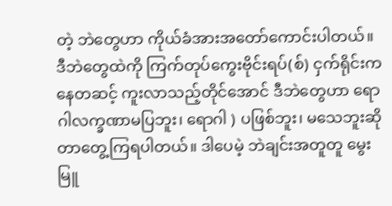တဲ့ ဘဲတွေဟာ ကိုယ်ခံအားအတော်ကောင်းပါတယ်။ ဒီဘဲတွေထဲကို ကြက်တုပ်ကွေးဗိုင်းရပ်(စ်) ငှက်ရိုင်းကနေတဆင့် ကူးလာသည့်တိုင်အောင် ဒီဘဲတွေဟာ ရောဂါလက္ခဏာမပြဘူး၊ ရောဂါ ) ပဖြစ်ဘူး၊ မသေဘူးဆိုတာတွေ့ကြရပါတယ်။ ဒါပေမဲ့ ဘဲချင်းအတူတူ မွေးမြူ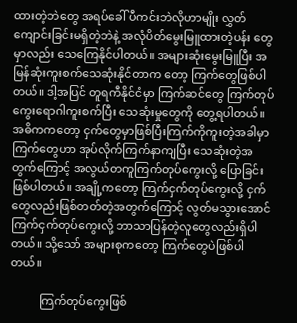ထားတဲ့ဘဲတွေ အရပ်ခေါ် ပီကင်းဘဲလိုဟာမျိုး လွှတ်ကျောင်းခြင်းမရှိတဲ့ဘဲနဲ့ အလုံပိတ်မွေးမြူထားတဲ့ပန်း တွေမှာလည်း သေကြေနိုင်ပါတယ်။ အများဆုံးမွေးမြူပြီး အမြန်ဆုံးကူးစက်သေဆုံးနိုင်တာက တော့ ကြက်တွေဖြစ်ပါတယ်။ ဒါ့အပြင် တူရကီနိုင်ငံမှာ ကြက်ဆင်တွေ ကြက်တုပ် ကွေးရောဂါကူးစက်ပြီး သေဆုံးမှုတွေကို တွေ့ရပါတယ်။ အဓိကကတော့ ငှက်တွေမှာဖြစ်ပြီးကြက်ကိုကူးတဲ့အခါမှာ ကြက်တွေဟာ အုပ်လိုက်ကြက်နာကျပြီး သေဆုံးတဲ့အတွက်ကြောင့် အလွယ်တကူကြက်တုပ်ကွေးလို့ ပြောခြင်းဖြစ်ပါတယ်။ အချို့ကတော့ ကြက်ငှက်တုပ်ကွေးလို့ ငှက်တွေလည်းဖြစ်တတ်တဲ့အတွက်ကြောင့် လွတ်မသွားအောင် ကြက်ငှက်တုပ်ကွေးလို့ ဘာသာပြန်တဲ့လူတွေလည်းရှိပါတယ်။ သို့သော် အများစုကတော့ ကြက်တွေပဲဖြစ်ပါတယ်။

          ကြက်တုပ်ကွေးဖြစ်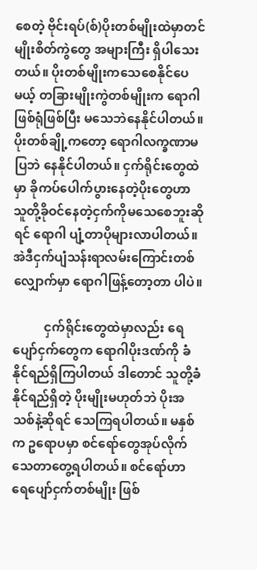စေတဲ့ ဗိုင်းရပ်(စ်)ပိုးတစ်မျိုးထဲမှာတင် မျိုးစိတ်ကွဲတွေ အများကြီး ရှိပါသေးတယ်။ ပိုးတစ်မျိုးကသေစေနိုင်ပေမယ့် တခြားမျိုးကွဲတစ်မျိုးက ရောဂါဖြစ်ရုံဖြစ်ပြီး မသေဘဲနေနိုင်ပါတယ်။ ပိုးတစ်ချို့ကတော့ ရောဂါလက္ခဏာမပြဘဲ နေနိုင်ပါတယ်။ ငှက်ရိုင်းတွေထဲမှာ ခိုကပ်ပေါက်ပွားနေတဲ့ပိုးတွေဟာ သူတို့ခိုဝင်နေတဲ့ငှက်ကိုမသေစေဘူးဆိုရင် ရောဂါ ပျံ့တာပိုများလာပါတယ်။ အဲဒီငှက်ပျံသန်းရာလမ်းကြောင်းတစ်လျှောက်မှာ ရောဂါဖြန့်တော့တာ ပါပဲ။

          ငှက်ရိုင်းတွေထဲမှာလည်း ရေပျော်ငှက်တွေက ရောဂါပိုးဒဏ်ကို ခံနိုင်ရည်ရှိကြပါတယ် ဒါတောင် သူတို့ခံနိုင်ရည်ရှိတဲ့ ပိုးမျိုးမဟုတ်ဘဲ ပိုးအသစ်နဲ့ဆိုရင် သေကြရပါတယ်။ မနှစ်က ဥရောပမှာ စင်ရော်တွေအုပ်လိုက် သေတာတွေ့ရပါတယ်။ စင်ရော်ဟာ ရေပျော်ငှက်တစ်မျိုး ဖြစ်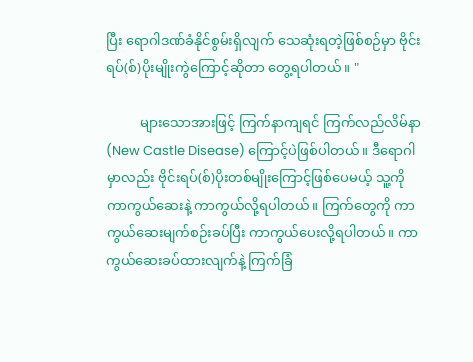ပြီး ရောဂါဒဏ်ခံနိုင်စွမ်းရှိလျက် သေဆုံးရတဲ့ဖြစ်စဉ်မှာ ဗိုင်းရပ်(စ်)ပိုးမျိုးကွဲကြောင့်ဆိုတာ တွေ့ရပါတယ်။ "

          များသောအားဖြင့် ကြက်နာကျရင် ကြက်လည်လိမ်နာ (New Castle Disease) ကြောင့်ပဲဖြစ်ပါတယ်။ ဒီရောဂါမှာလည်း ဗိုင်းရပ်(စ်)ပိုးတစ်မျိုးကြောင့်ဖြစ်ပေမယ့် သူ့ကို ကာကွယ်ဆေးနဲ့ ကာကွယ်လို့ရပါတယ်။ ကြက်တွေကို ကာကွယ်ဆေးမျက်စဉ်းခပ်ပြီး ကာကွယ်ပေးလို့ရပါတယ်။ ကာကွယ်ဆေးခပ်ထားလျက်နဲ့ ကြက်ခြံ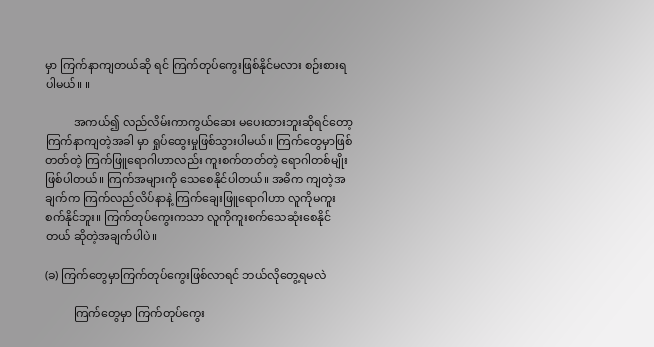မှာ ကြက်နာကျတယ်ဆို ရင် ကြက်တုပ်ကွေးဖြစ်နိုင်မလား စဉ်းစားရပါမယ်။ ။

          အကယ်၍ လည်လိမ်းကာကွယ်ဆေး မပေးထားဘူးဆိုရင်တော့ ကြက်နာကျတဲ့အခါ မှာ ရှုပ်ထွေးမှုဖြစ်သွားပါမယ်။ ကြက်တွေမှာဖြစ်တတ်တဲ့ ကြက်ဖြူရောဂါဟာလည်း ကူးစက်တတ်တဲ့ ရောဂါတစ်မျိုးဖြစ်ပါတယ်။ ကြက်အများကို သေစေနိုင်ပါတယ်။ အဓိက ကျတဲ့အချက်က ကြက်လည်လိပ်နာနဲ့ ကြက်ချေးဖြူရောဂါဟာ လူကိုမကူးစက်နိုင်ဘူး။ ကြက်တုပ်ကွေးကသာ လူကိုကူးစက်သေဆုံးစေနိုင်တယ် ဆိုတဲ့အချက်ပါပဲ။

(ခ) ကြက်တွေမှာကြက်တုပ်ကွေးဖြစ်လာရင် ဘယ်လိုတွေ့ရမလဲ

          ကြက်တွေမှာ ကြက်တုပ်ကွေး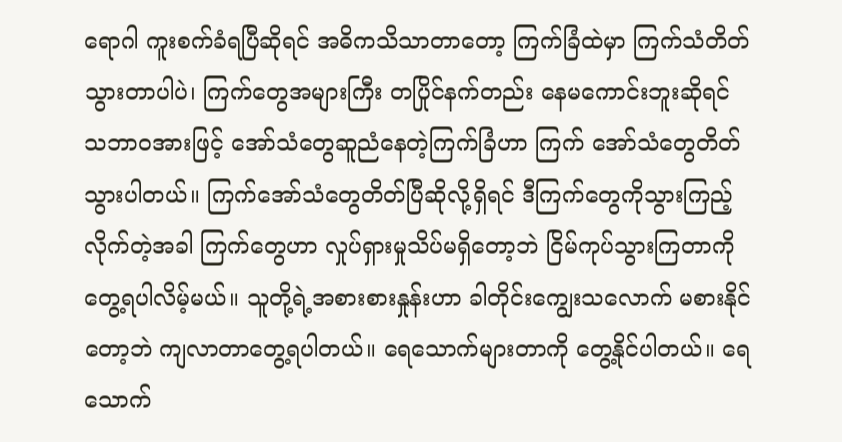ရောဂါ ကူးစက်ခံရပြီဆိုရင် အဓိကသိသာတာတော့ ကြက်ခြံထဲမှာ ကြက်သံတိတ်သွားတာပါပဲ၊ ကြက်တွေအများကြီး တပြိုင်နက်တည်း နေမကောင်းဘူးဆိုရင် သဘာဝအားဖြင့် အော်သံတွေဆူညံနေတဲ့ကြက်ခြံဟာ ကြက် အော်သံတွေတိတ်သွားပါတယ်။ ကြက်အော်သံတွေတိတ်ပြီဆိုလို့ရှိရင် ဒီကြက်တွေကိုသွားကြည့်လိုက်တဲ့အခါ ကြက်တွေဟာ လှုပ်ရှားမှုသိပ်မရှိတော့ဘဲ ငြိမ်ကုပ်သွားကြတာကို တွေ့ရပါလိမ့်မယ်။ သူတို့ရဲ့အစားစားနှုန်းဟာ ခါတိုင်းကျွေးသလောက် မစားနိုင်တော့ဘဲ ကျလာတာတွေ့ရပါတယ်။ ရေသောက်များတာကို တွေ့နိုင်ပါတယ်။ ရေသောက်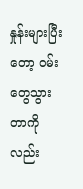နှုန်းများပြီးတော့ ဝမ်းတွေသွားတာကိုလည်း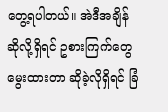တွေ့ရပါတယ်။ အဲဒီအချိန်ဆိုလို့ရှိရင် ဥစားကြက်တွေမွေးထားတာ ဆိုခဲ့လိုရှိရင် ခြံ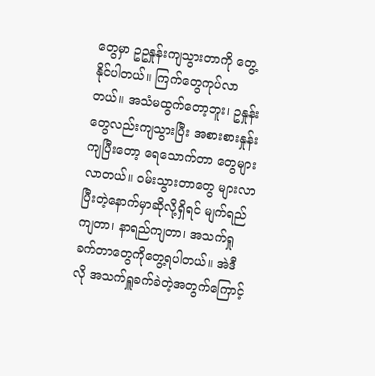တွေမှာ ဥဥနှုန်းကျသွားတာကို တွေ့နိုင်ပါတယ်။ ကြက်တွေကုပ်လာတယ်။ အသံမထွက်တော့ဘူး၊ ဥနှုန်းတွေလည်းကျသွားပြီး အစားစားနှုန်းကျပြီးတော့ ရေသောက်တာ တွေများလာတယ်။ ဝမ်းသွားတာတွေ များလာပြီးတဲ့နောက်မှာဆိုလို့ရှိရင် မျက်ရည်ကျတာ၊ နာရည်ကျတာ၊ အသက်ရှုခက်တာတွေကိုတွေ့ရပါတယ်။ အဲဒီလို အသက်ရှူခက်ခဲတဲ့အတွက်ကြောင့်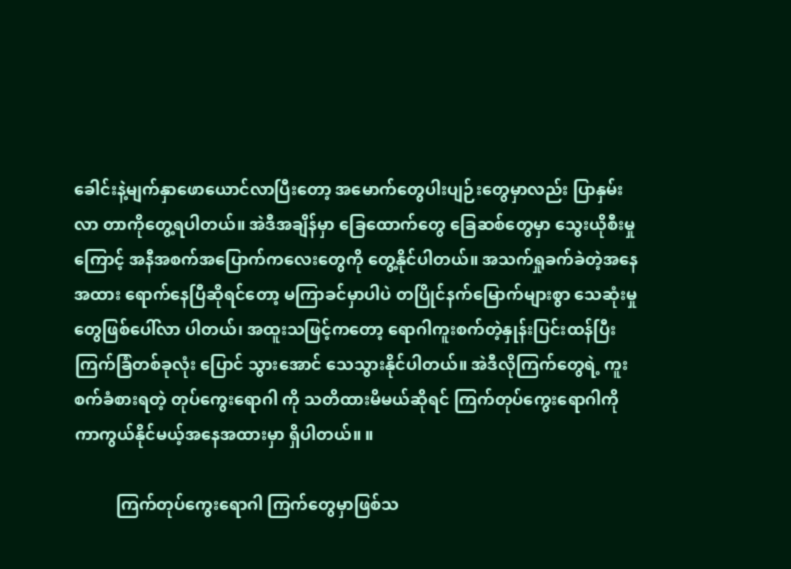ခေါင်းနဲ့မျက်နှာဖောယောင်လာပြီးတော့ အမောက်တွေပါးပျဉ်းတွေမှာလည်း ပြာနှမ်းလာ တာကိုတွေ့ရပါတယ်။ အဲဒီအချိန်မှာ ခြေထောက်တွေ ခြေဆစ်တွေမှာ သွေးယိုစီးမှုကြောင့် အနီအစက်အပြောက်ကလေးတွေကို တွေ့နိုင်ပါတယ်။ အသက်ရှုခက်ခဲတဲ့အနေအထား ရောက်နေပြီဆိုရင်တော့ မကြာခင်မှာပါပဲ တပြိုင်နက်မြောက်များစွာ သေဆုံးမှုတွေဖြစ်ပေါ်လာ ပါတယ်၊ အထူးသဖြင့်ကတော့ ရောဂါကူးစက်တဲ့နှုန်းပြင်းထန်ပြီး ကြက်ခြံတစ်ခုလုံး ပြောင် သွားအောင် သေသွားနိုင်ပါတယ်။ အဲဒီလိုကြက်တွေရဲ့ ကူးစက်ခံစားရတဲ့ တုပ်ကွေးရောဂါ ကို သတိထားမိမယ်ဆိုရင် ကြက်တုပ်ကွေးရောဂါကို ကာကွယ်နိုင်မယ့်အနေအထားမှာ ရှိပါတယ်။ ။

          ကြက်တုပ်ကွေးရောဂါ ကြက်တွေမှာဖြစ်သ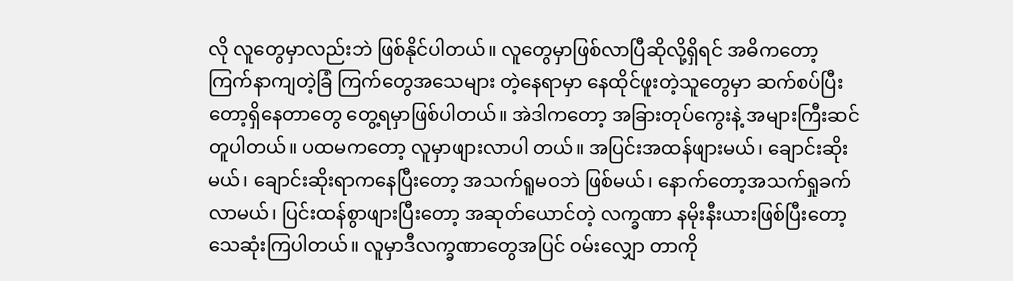လို လူတွေမှာလည်းဘဲ ဖြစ်နိုင်ပါတယ်။ လူတွေမှာဖြစ်လာပြီဆိုလို့ရှိရင် အဓိကတော့ ကြက်နာကျတဲ့ခြံ ကြက်တွေအသေများ တဲ့နေရာမှာ နေထိုင်ဖူးတဲ့သူတွေမှာ ဆက်စပ်ပြီးတော့ရှိနေတာတွေ တွေ့ရမှာဖြစ်ပါတယ်။ အဲဒါကတော့ အခြားတုပ်ကွေးနဲ့ အများကြီးဆင်တူပါတယ်။ ပထမကတော့ လူမှာဖျားလာပါ တယ်။ အပြင်းအထန်ဖျားမယ်၊ ချောင်းဆိုးမယ်၊ ချောင်းဆိုးရာကနေပြီးတော့ အသက်ရူမဝဘဲ ဖြစ်မယ်၊ နောက်တော့အသက်ရှုခက်လာမယ်၊ ပြင်းထန်စွာဖျားပြီးတော့ အဆုတ်ယောင်တဲ့ လက္ခဏာ နမိုးနီးယားဖြစ်ပြီးတော့ သေဆုံးကြပါတယ်။ လူမှာဒီလက္ခဏာတွေအပြင် ဝမ်းလျှော တာကို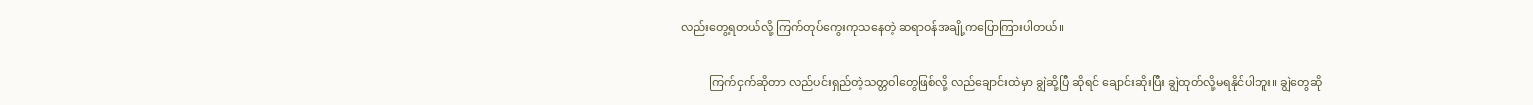လည်းတွေ့ရတယ်လို့ ကြက်တုပ်ကွေးကုသနေတဲ့ ဆရာဝန်အချို့ကပြောကြားပါတယ်။

          ကြက်ငှက်ဆိုတာ လည်ပင်းရှည်တဲ့သတ္တဝါတွေဖြစ်လို့ လည်ချောင်းထဲမှာ ချွဲဆို့ပြီ ဆိုရင် ချောင်းဆိုးပြီး ချွဲထုတ်လို့မရနိုင်ပါဘူး။ ချွဲတွေဆို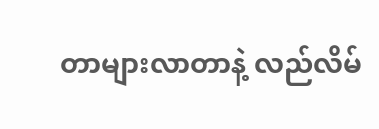တာများလာတာနဲ့ လည်လိမ်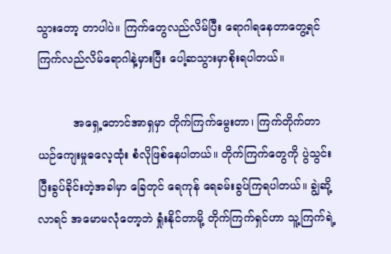သွားတော့ တာပါပဲ။ ကြက်တွေလည်လိမ်ပြီး ရောဂါရနေတာတွေ့ရင် ကြက်လည်လိမ်ရောဂါနဲ့မှားပြီး ပေါ့ဆသွားမှာစိုးရပါတယ်။

          အရှေ့တောင်အာရှမှာ တိုက်ကြက်မွေးတာ၊ ကြက်တိုက်တာ ယဉ်ကျေးမှုဓလေ့ထုံး စံလိုဖြစ်နေပါတယ်။ တိုက်ကြက်တွေကို ပွဲသွင်းပြီးခွပ်ခိုင်းတဲ့အခါမှာ ခြေတုင် ရေကုန် ရေခမ်းခွပ်ကြရပါတယ်။ ချွဲဆို့လာရင် အမောမလုံတော့ဘဲ ရှုံးနိုင်တာမို့ တိုက်ကြက်ရှင်ဟာ သူ့ကြက်ရဲ့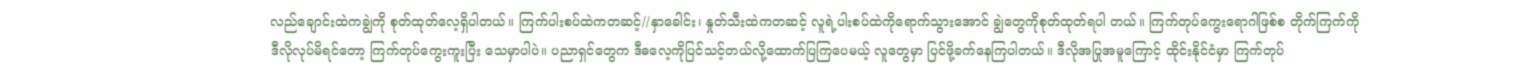လည်ချောင်းထဲကချွဲကို စုတ်ထုတ်လေ့ရှိပါတယ်။ ကြက်ပါးစပ်ထဲကတဆင့်//နှာခေါင်း၊ နှုတ်သီးထဲကတဆင့် လူရဲ့ပါးစပ်ထဲကိုရောက်သွားအောင် ချွဲတွေကိုစုတ်ထုတ်ရပါ တယ်။ ကြက်တုပ်ကွေးရောဂါဖြစ်စ တိုက်ကြက်ကို ဒီလိုလုပ်မိရင်တော့ ကြက်တုပ်ကွေးကူးပြီး သေမှာပါပဲ။ ပညာရှင်တွေက ဒီဓလေ့ကိုပြင်သင့်တယ်လို့ထောက်ပြကြပေမယ့် လူတွေမှာ ပြင်ဖို့ခက်နေကြပါတယ်။ ဒီလိုအပြုအမူကြောင့် ထိုင်းနိုင်ငံမှာ ကြက်တုပ်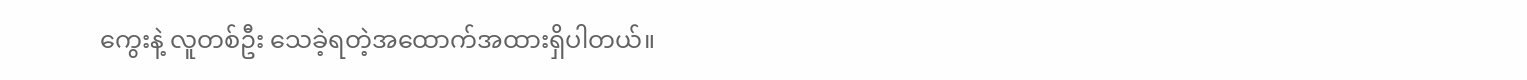ကွေးနဲ့ လူတစ်ဦး သေခဲ့ရတဲ့အထောက်အထားရှိပါတယ်။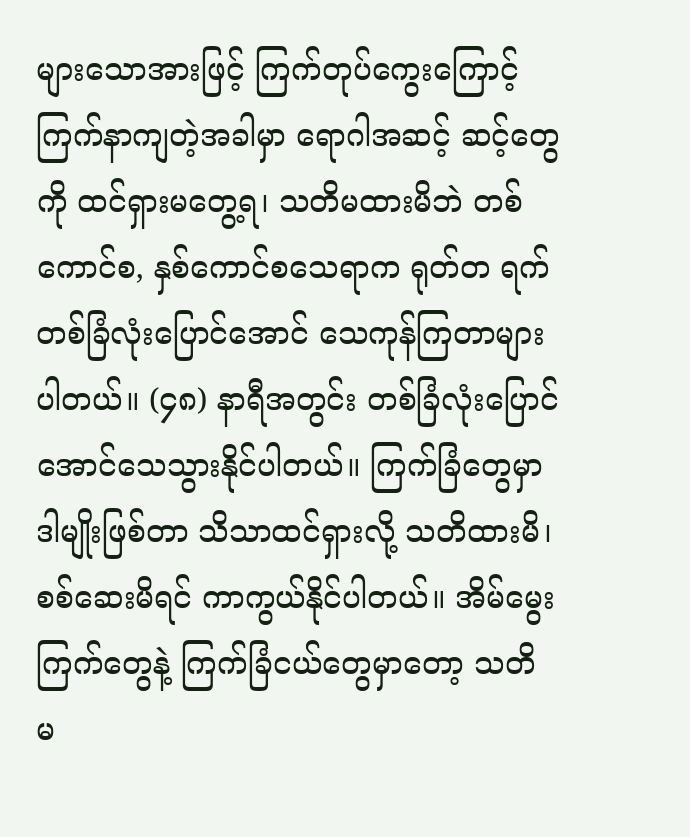များသောအားဖြင့် ကြက်တုပ်ကွေးကြောင့် ကြက်နာကျတဲ့အခါမှာ ရောဂါအဆင့် ဆင့်တွေကို ထင်ရှားမတွေ့ရ၊ သတိမထားမိဘဲ တစ်ကောင်စ, နှစ်ကောင်စသေရာက ရုတ်တ ရက် တစ်ခြံလုံးပြောင်အောင် သေကုန်ကြတာများပါတယ်။ (၄၈) နာရီအတွင်း တစ်ခြံလုံးပြောင်အောင်သေသွားနိုင်ပါတယ်။ ကြက်ခြံတွေမှာ ဒါမျိုးဖြစ်တာ သိသာထင်ရှားလို့ သတိထားမိ၊ စစ်ဆေးမိရင် ကာကွယ်နိုင်ပါတယ်။ အိမ်မွေးကြက်တွေနဲ့ ကြက်ခြံငယ်တွေမှာတော့ သတိ မ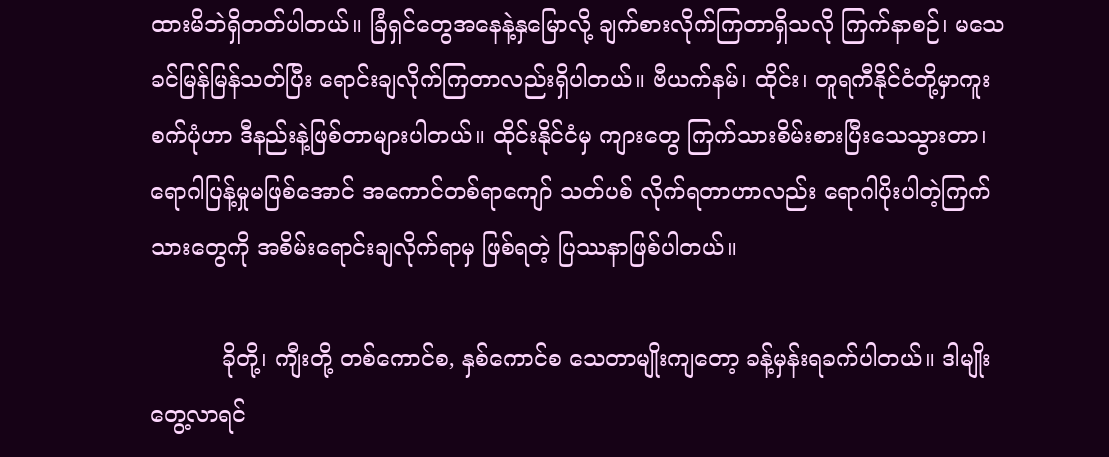ထားမိဘဲရှိတတ်ပါတယ်။ ခြံရှင်တွေအနေနဲ့နှမြောလို့ ချက်စားလိုက်ကြတာရှိသလို ကြက်နာစဉ်၊ မသေခင်မြန်မြန်သတ်ပြီး ရောင်းချလိုက်ကြတာလည်းရှိပါတယ်။ ဗီယက်နမ်၊ ထိုင်း၊ တူရကီနိုင်ငံတို့မှာကူးစက်ပုံဟာ ဒီနည်းနဲ့ဖြစ်တာများပါတယ်။ ထိုင်းနိုင်ငံမှ ကျားတွေ ကြက်သားစိမ်းစားပြီးသေသွားတာ၊ ရောဂါပြန့်မှုမဖြစ်အောင် အကောင်တစ်ရာကျော် သတ်ပစ် လိုက်ရတာဟာလည်း ရောဂါပိုးပါတဲ့ကြက်သားတွေကို အစိမ်းရောင်းချလိုက်ရာမှ ဖြစ်ရတဲ့ ပြဿနာဖြစ်ပါတယ်။

          ခိုတို့၊ ကျီးတို့ တစ်ကောင်စ, နှစ်ကောင်စ သေတာမျိုးကျတော့ ခန့်မှန်းရခက်ပါတယ်။ ဒါမျိုးတွေ့လာရင်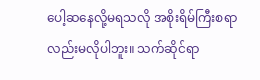ပေါ့ဆနေလို့မရသလို အစိုးရိမ်ကြီးစရာလည်းမလိုပါဘူး။ သက်ဆိုင်ရာ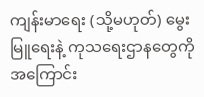ကျန်းမာရေး (သို့မဟုတ်) မွေးမြူရေးနဲ့ ကုသရေးဌာနတွေကို အကြောင်း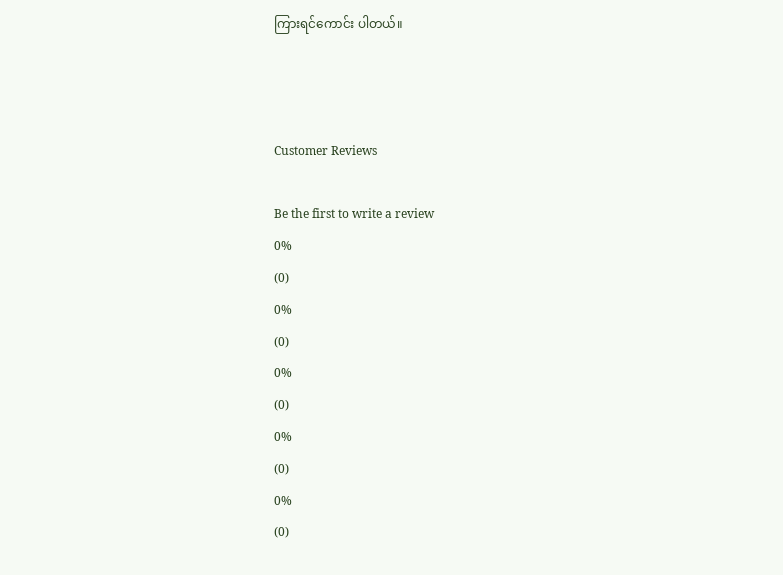ကြားရင်ကောင်း ပါတယ်။



Customer Reviews

Be the first to write a review
0%
(0)
0%
(0)
0%
(0)
0%
(0)
0%
(0)